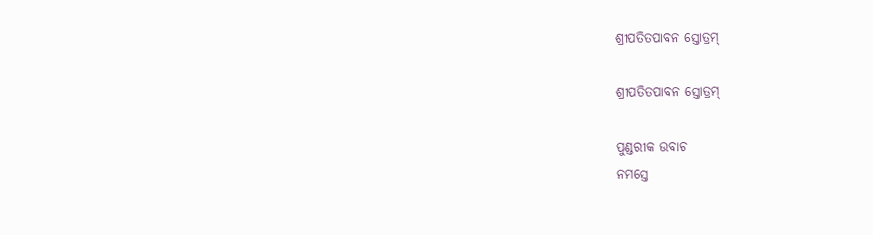ଶ୍ରୀପତିତପାବନ ସ୍ତୋତ୍ରମ୍

ଶ୍ରୀପତିତପାବନ ସ୍ତୋତ୍ରମ୍

ପୁଣ୍ଡରୀକ ଉବାଚ
ନମସ୍ତେ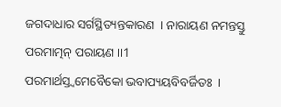ଜଗଦାଧାର ସର୍ଗସ୍ଥିତ୍ୟନ୍ତକାରଣ  । ନାରାୟଣ ନମନ୍ତସ୍ତୁ ପରମାତ୍ମନ୍ ପରାୟଣ ।।1
ପରମାର୍ଥସ୍ତ୍ୱମେବୈକୋ ଭବାପ୍ୟୟବିବର୍ଜିତଃ  ।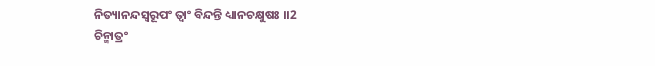ନିତ୍ୟାନନ୍ଦସ୍ୱରୂପଂ ତ୍ୱାଂ ବିନ୍ଦନ୍ତି ଧ୍ୟାନଚକ୍ଷୁଷଃ ।।2
ଚିନ୍ମାତ୍ରଂ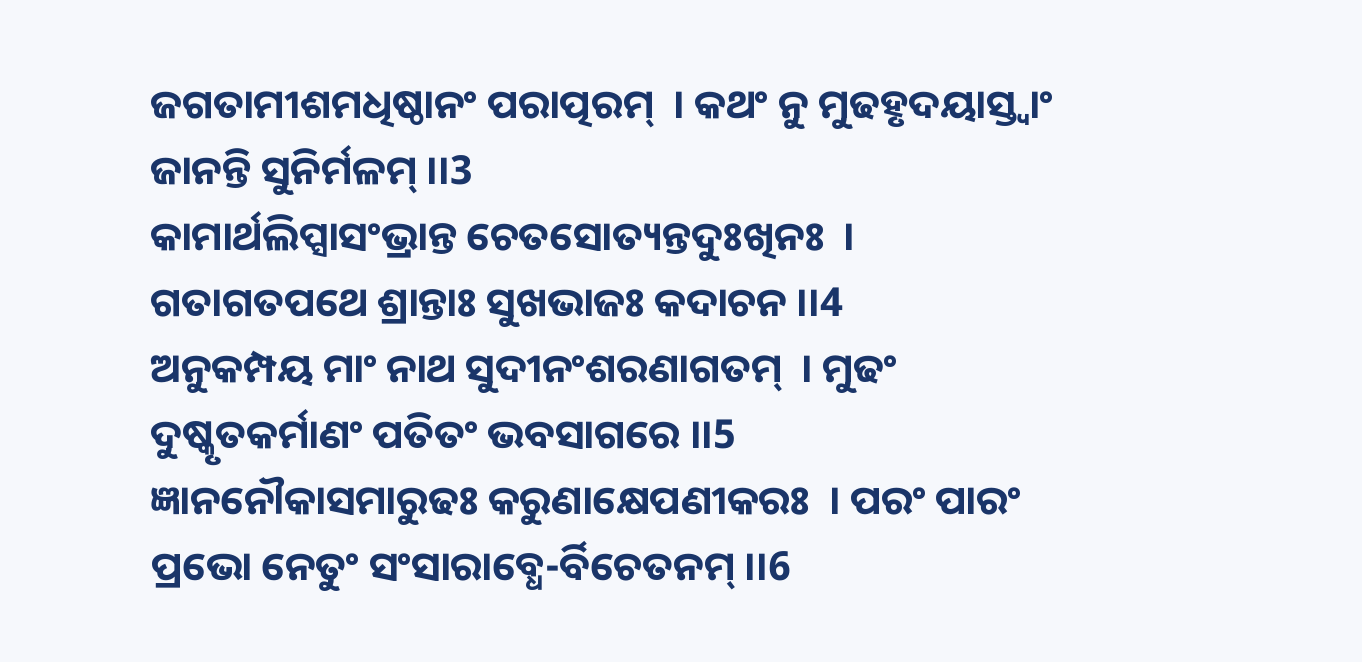ଜଗତାମୀଶମଧିଷ୍ଠାନଂ ପରାତ୍ପରମ୍  । କଥଂ ନୁ ମୁଢହୃଦୟାସ୍ତ୍ୱାଂ ଜାନନ୍ତି ସୁନିର୍ମଳମ୍ ।।3
କାମାର୍ଥଲିପ୍ସାସଂଭ୍ରାନ୍ତ ଚେତସୋତ୍ୟନ୍ତଦୁଃଖିନଃ  । ଗତାଗତପଥେ ଶ୍ରାନ୍ତାଃ ସୁଖଭାଜଃ କଦାଚନ ।।4
ଅନୁକମ୍ପୟ ମାଂ ନାଥ ସୁଦୀନଂଶରଣାଗତମ୍  । ମୁଢଂ ଦୁଷ୍କୃତକର୍ମାଣଂ ପତିତଂ ଭବସାଗରେ ।।5
ଜ୍ଞାନନୌକାସମାରୁଢଃ କରୁଣାକ୍ଷେପଣୀକରଃ  । ପରଂ ପାରଂ ପ୍ରଭୋ ନେତୁଂ ସଂସାରାବ୍ଧେ-ର୍ବିଚେତନମ୍ ।।6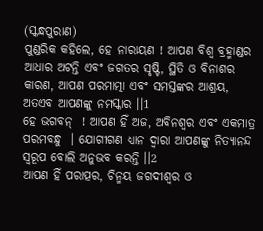(ସ୍କନ୍ଧପୁରାଣ)
ପୁଣ୍ଡରିକ କହିଲେ, ହେ ନାରାୟଣ ! ଆପଣ ବିଶ୍ୱ ବ୍ରହ୍ମାଣ୍ଡର ଆଧାର ଅଟନ୍ତି ଏବଂ ଜଗତର ସୃଷ୍ଟି, ସ୍ଥିତି ଓ ବିନାଶର କାରଣ, ଆପଣ ପରମାତ୍ମା ଏବଂ ସମସ୍ତଙ୍କର ଆଶ୍ରୟ, ଅତଏବ ଆପଣଙ୍କୁ ନମସ୍କାର ।।1
ହେ ଭଗବନ୍  ! ଆପଣ ହିଁ ଅଜ, ଅବିନଶ୍ୱର ଏବଂ ଏକମାତ୍ର ପରମବନ୍ଧୁ  । ଯୋଗୀଗଣ ଧ୍ୟାନ ଦ୍ୱାରା ଆପଣଙ୍କୁ ନିତ୍ୟାନନ୍ଦ ସ୍ୱରୂପ ବୋଲି ଅନୁଭବ କରନ୍ତି ।।2
ଆପଣ ହିଁ ପରାତ୍ପର, ଚିନ୍ମୟ ଜଗଦୀଶ୍ୱର ଓ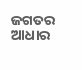ଜଗତର ଆଧାର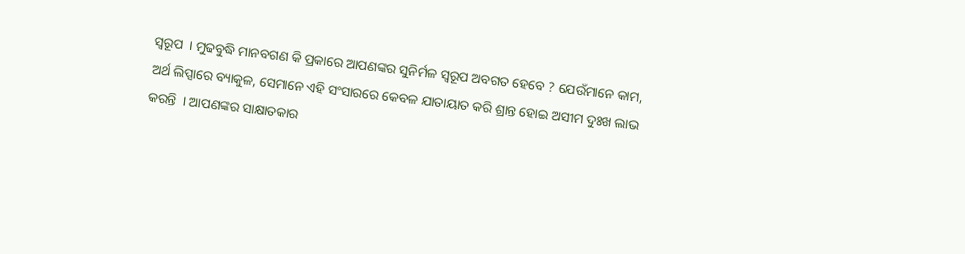ସ୍ୱରୂପ  । ମୁଢବୁଦ୍ଧି ମାନବଗଣ କି ପ୍ରକାରେ ଆପଣଙ୍କର ସୁନିର୍ମଳ ସ୍ୱରୂପ ଅବଗତ ହେବେ ? ଯେଉଁମାନେ କାମ, ଅର୍ଥ ଲିପ୍ସାରେ ବ୍ୟାକୁଳ, ସେମାନେ ଏହି ସଂସାରରେ କେବଳ ଯାତାୟାତ କରି ଶ୍ରାନ୍ତ ହୋଇ ଅସୀମ ଦୁଃଖ ଲାଭ କରନ୍ତି  । ଆପଣଙ୍କର ସାକ୍ଷାତକାର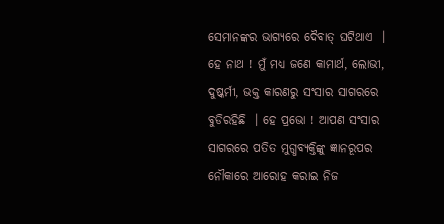ସେମାନଙ୍କର ଭାଗ୍ୟରେ ଦୈବାତ୍ ଘଟିଥାଏ  ।
ହେ ନାଥ ! ମୁଁ ମଧ୍ୟ ଜଣେ କାମାର୍ଥ, ଲୋଭୀ, ଦୁଷ୍କର୍ମୀ, ଭକ୍ତ କାରଣରୁ ସଂସାର ସାଗରରେ ବୁଡିରହିଛି  । ହେ ପ୍ରଭୋ ! ଆପଣ ସଂସାର ସାଗରରେ ପତିତ ମୁଗ୍ଧବ୍ୟକ୍ତିଙ୍କୁ ଜ୍ଞାନରୂପର ନୌକାରେ ଆରୋହ କରାଇ ନିଜ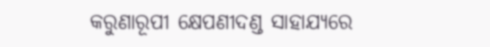କରୁଣାରୂପୀ କ୍ଷେପଣୀଦଣ୍ଡ ସାହାଯ୍ୟରେ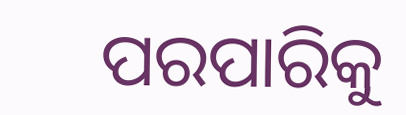ପରପାରିକୁ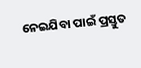ନେଇଯିବା ପାଇଁ ପ୍ରସ୍ତୁତ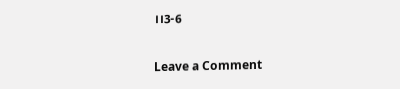।।3-6

Leave a Comment